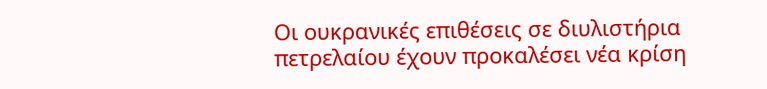Οι ουκρανικές επιθέσεις σε διυλιστήρια πετρελαίου έχουν προκαλέσει νέα κρίση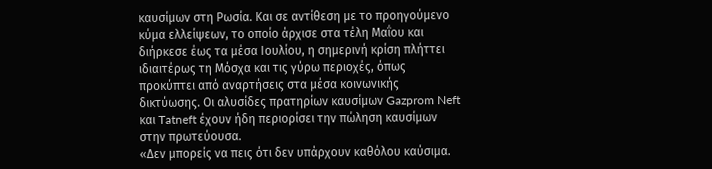καυσίμων στη Ρωσία. Και σε αντίθεση με το προηγούμενο κύμα ελλείψεων, το οποίο άρχισε στα τέλη Μαΐου και διήρκεσε έως τα μέσα Ιουλίου, η σημερινή κρίση πλήττει ιδιαιτέρως τη Μόσχα και τις γύρω περιοχές, όπως προκύπτει από αναρτήσεις στα μέσα κοινωνικής δικτύωσης. Οι αλυσίδες πρατηρίων καυσίμων Gazprom Neft και Tatneft έχουν ήδη περιορίσει την πώληση καυσίμων στην πρωτεύουσα.
«Δεν μπορείς να πεις ότι δεν υπάρχουν καθόλου καύσιμα.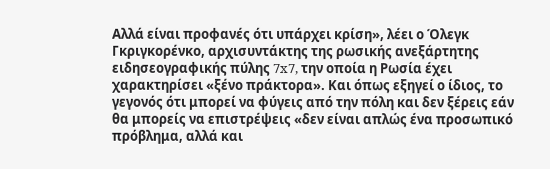Αλλά είναι προφανές ότι υπάρχει κρίση», λέει ο Όλεγκ Γκριγκορένκο, αρχισυντάκτης της ρωσικής ανεξάρτητης ειδησεογραφικής πύλης 7x7, την οποία η Ρωσία έχει χαρακτηρίσει «ξένο πράκτορα». Και όπως εξηγεί ο ίδιος, το γεγονός ότι μπορεί να φύγεις από την πόλη και δεν ξέρεις εάν θα μπορείς να επιστρέψεις «δεν είναι απλώς ένα προσωπικό πρόβλημα, αλλά και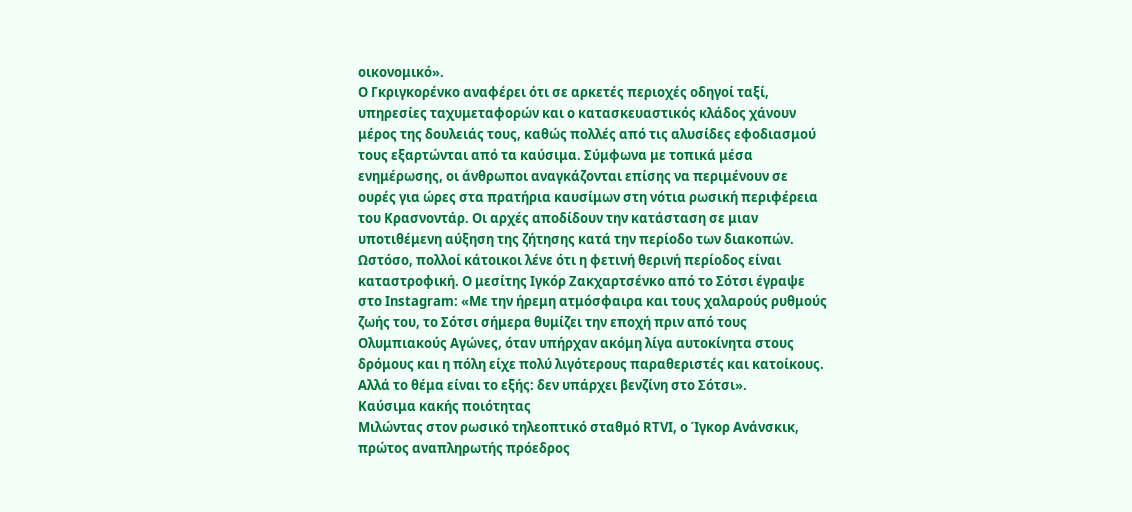οικονομικό».
Ο Γκριγκορένκο αναφέρει ότι σε αρκετές περιοχές οδηγοί ταξί, υπηρεσίες ταχυμεταφορών και ο κατασκευαστικός κλάδος χάνουν μέρος της δουλειάς τους, καθώς πολλές από τις αλυσίδες εφοδιασμού τους εξαρτώνται από τα καύσιμα. Σύμφωνα με τοπικά μέσα ενημέρωσης, οι άνθρωποι αναγκάζονται επίσης να περιμένουν σε ουρές για ώρες στα πρατήρια καυσίμων στη νότια ρωσική περιφέρεια του Κρασνοντάρ. Οι αρχές αποδίδουν την κατάσταση σε μιαν υποτιθέμενη αύξηση της ζήτησης κατά την περίοδο των διακοπών.
Ωστόσο, πολλοί κάτοικοι λένε ότι η φετινή θερινή περίοδος είναι καταστροφική. Ο μεσίτης Ιγκόρ Ζακχαρτσένκο από το Σότσι έγραψε στο Instagram: «Με την ήρεμη ατμόσφαιρα και τους χαλαρούς ρυθμούς ζωής του, το Σότσι σήμερα θυμίζει την εποχή πριν από τους Ολυμπιακούς Αγώνες, όταν υπήρχαν ακόμη λίγα αυτοκίνητα στους δρόμους και η πόλη είχε πολύ λιγότερους παραθεριστές και κατοίκους. Αλλά το θέμα είναι το εξής: δεν υπάρχει βενζίνη στο Σότσι».
Καύσιμα κακής ποιότητας
Μιλώντας στον ρωσικό τηλεοπτικό σταθμό RTVI, ο Ίγκορ Ανάνσκικ, πρώτος αναπληρωτής πρόεδρος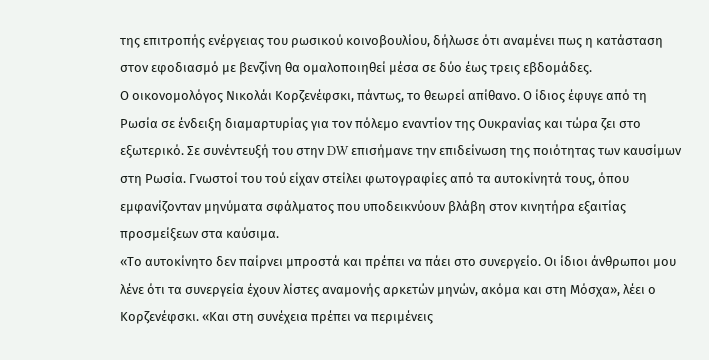της επιτροπής ενέργειας του ρωσικού κοινοβουλίου, δήλωσε ότι αναμένει πως η κατάσταση στον εφοδιασμό με βενζίνη θα ομαλοποιηθεί μέσα σε δύο έως τρεις εβδομάδες.
Ο οικονομολόγος Νικολάι Κορζενέφσκι, πάντως, το θεωρεί απίθανο. Ο ίδιος έφυγε από τη Ρωσία σε ένδειξη διαμαρτυρίας για τον πόλεμο εναντίον της Ουκρανίας και τώρα ζει στο εξωτερικό. Σε συνέντευξή του στην DW επισήμανε την επιδείνωση της ποιότητας των καυσίμων στη Ρωσία. Γνωστοί του τού είχαν στείλει φωτογραφίες από τα αυτοκίνητά τους, όπου εμφανίζονταν μηνύματα σφάλματος που υποδεικνύουν βλάβη στον κινητήρα εξαιτίας προσμείξεων στα καύσιμα.
«Το αυτοκίνητο δεν παίρνει μπροστά και πρέπει να πάει στο συνεργείο. Οι ίδιοι άνθρωποι μου λένε ότι τα συνεργεία έχουν λίστες αναμονής αρκετών μηνών, ακόμα και στη Μόσχα», λέει ο Κορζενέφσκι. «Και στη συνέχεια πρέπει να περιμένεις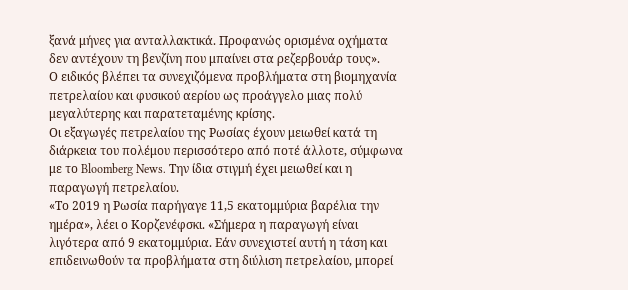ξανά μήνες για ανταλλακτικά. Προφανώς ορισμένα οχήματα δεν αντέχουν τη βενζίνη που μπαίνει στα ρεζερβουάρ τους».
Ο ειδικός βλέπει τα συνεχιζόμενα προβλήματα στη βιομηχανία πετρελαίου και φυσικού αερίου ως προάγγελο μιας πολύ μεγαλύτερης και παρατεταμένης κρίσης.
Οι εξαγωγές πετρελαίου της Ρωσίας έχουν μειωθεί κατά τη διάρκεια του πολέμου περισσότερο από ποτέ άλλοτε, σύμφωνα με το Bloomberg News. Την ίδια στιγμή έχει μειωθεί και η παραγωγή πετρελαίου.
«Το 2019 η Ρωσία παρήγαγε 11,5 εκατομμύρια βαρέλια την ημέρα», λέει ο Κορζενέφσκι. «Σήμερα η παραγωγή είναι λιγότερα από 9 εκατομμύρια. Εάν συνεχιστεί αυτή η τάση και επιδεινωθούν τα προβλήματα στη διύλιση πετρελαίου, μπορεί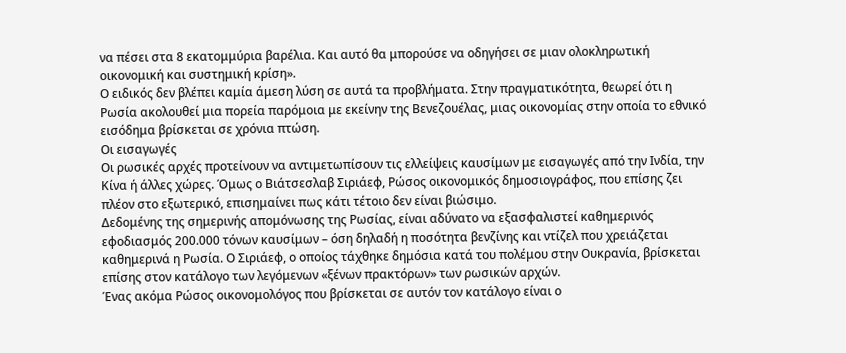να πέσει στα 8 εκατομμύρια βαρέλια. Και αυτό θα μπορούσε να οδηγήσει σε μιαν ολοκληρωτική οικονομική και συστημική κρίση».
Ο ειδικός δεν βλέπει καμία άμεση λύση σε αυτά τα προβλήματα. Στην πραγματικότητα, θεωρεί ότι η Ρωσία ακολουθεί μια πορεία παρόμοια με εκείνην της Βενεζουέλας, μιας οικονομίας στην οποία το εθνικό εισόδημα βρίσκεται σε χρόνια πτώση.
Οι εισαγωγές
Οι ρωσικές αρχές προτείνουν να αντιμετωπίσουν τις ελλείψεις καυσίμων με εισαγωγές από την Ινδία, την Κίνα ή άλλες χώρες. Όμως ο Βιάτσεσλαβ Σιριάεφ, Ρώσος οικονομικός δημοσιογράφος, που επίσης ζει πλέον στο εξωτερικό, επισημαίνει πως κάτι τέτοιο δεν είναι βιώσιμο.
Δεδομένης της σημερινής απομόνωσης της Ρωσίας, είναι αδύνατο να εξασφαλιστεί καθημερινός εφοδιασμός 200.000 τόνων καυσίμων – όση δηλαδή η ποσότητα βενζίνης και ντίζελ που χρειάζεται καθημερινά η Ρωσία. Ο Σιριάεφ, ο οποίος τάχθηκε δημόσια κατά του πολέμου στην Ουκρανία, βρίσκεται επίσης στον κατάλογο των λεγόμενων «ξένων πρακτόρων» των ρωσικών αρχών.
Ένας ακόμα Ρώσος οικονομολόγος που βρίσκεται σε αυτόν τον κατάλογο είναι ο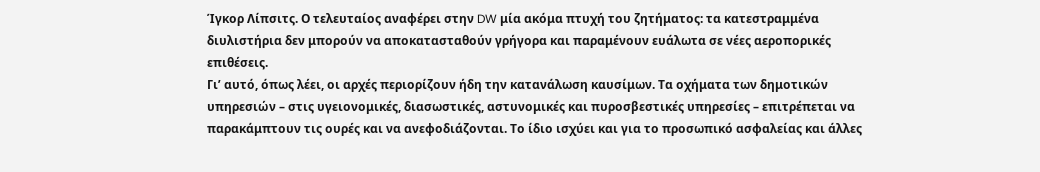Ίγκορ Λίπσιτς. Ο τελευταίος αναφέρει στην DW μία ακόμα πτυχή του ζητήματος: τα κατεστραμμένα διυλιστήρια δεν μπορούν να αποκατασταθούν γρήγορα και παραμένουν ευάλωτα σε νέες αεροπορικές επιθέσεις.
Γι’ αυτό, όπως λέει, οι αρχές περιορίζουν ήδη την κατανάλωση καυσίμων. Τα οχήματα των δημοτικών υπηρεσιών – στις υγειονομικές, διασωστικές, αστυνομικές και πυροσβεστικές υπηρεσίες – επιτρέπεται να παρακάμπτουν τις ουρές και να ανεφοδιάζονται. Το ίδιο ισχύει και για το προσωπικό ασφαλείας και άλλες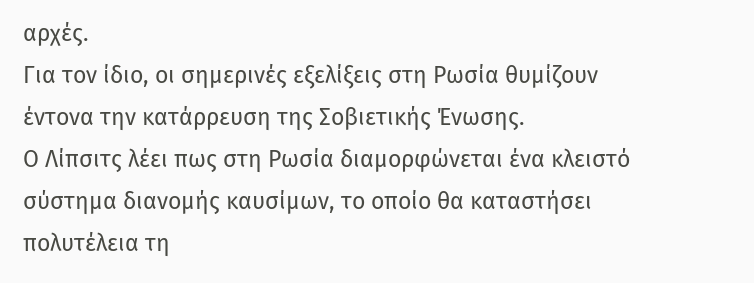αρχές.
Για τον ίδιο, οι σημερινές εξελίξεις στη Ρωσία θυμίζουν έντονα την κατάρρευση της Σοβιετικής Ένωσης.
Ο Λίπσιτς λέει πως στη Ρωσία διαμορφώνεται ένα κλειστό σύστημα διανομής καυσίμων, το οποίο θα καταστήσει πολυτέλεια τη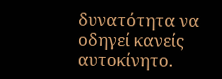δυνατότητα να οδηγεί κανείς αυτοκίνητο.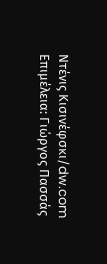Ντένις Κισινέφσκι/dw.com
Επιμέλεια: Γιώργος Πασσάς